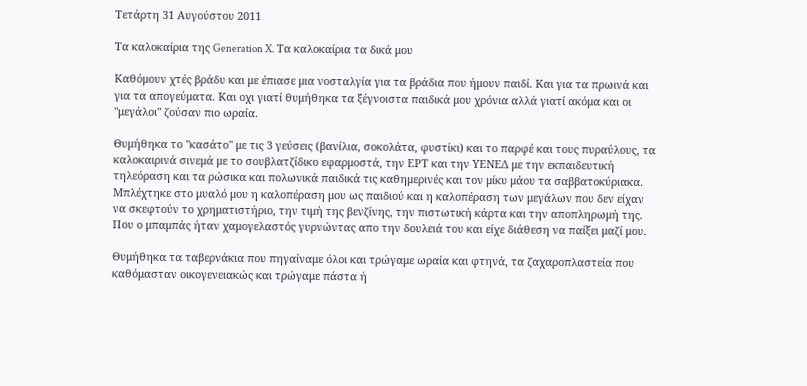Τετάρτη 31 Αυγούστου 2011

Τα καλοκαίρια της Generation X. Τα καλοκαίρια τα δικά μου

Καθόμουν χτές βράδυ και με έπιασε μια νοσταλγία για τα βράδια που ήμουν παιδί. Και για τα πρωινά και για τα απογεύματα. Και οχι γιατί θυμήθηκα τα ξέγνοιστα παιδικά μου χρόνια αλλά γιατί ακόμα και οι "μεγάλοι" ζούσαν πιο ωραία.

Θυμήθηκα το "κασάτο" με τις 3 γεύσεις (βανίλια, σοκολάτα, φυστίκι) και το παρφέ και τους πυραύλους, τα καλοκαιρινά σινεμά με το σουβλατζίδικο εφαρμοστά, την ΕΡΤ και την ΥΕΝΕΔ με την εκπαιδευτική τηλεόραση και τα ρώσικα και πολωνικά παιδικά τις καθημερινές και τον μίκυ μάου τα σαββατοκύριακα.
Μπλέχτηκε στο μυαλό μου η καλοπέραση μου ως παιδιού και η καλοπέραση των μεγάλων που δεν είχαν να σκεφτούν το χρηματιστήριο, την τιμή της βενζίνης, την πιστωτική κάρτα και την αποπληρωμή της. Που ο μπαμπάς ήταν χαμογελαστός γυρνώντας απο την δουλειά του και είχε διάθεση να παίξει μαζί μου.

Θυμήθηκα τα ταβερνάκια που πηγαίναμε όλοι και τρώγαμε ωραία και φτηνά, τα ζαχαροπλαστεία που καθόμασταν οικογενειακώς και τρώγαμε πάστα ή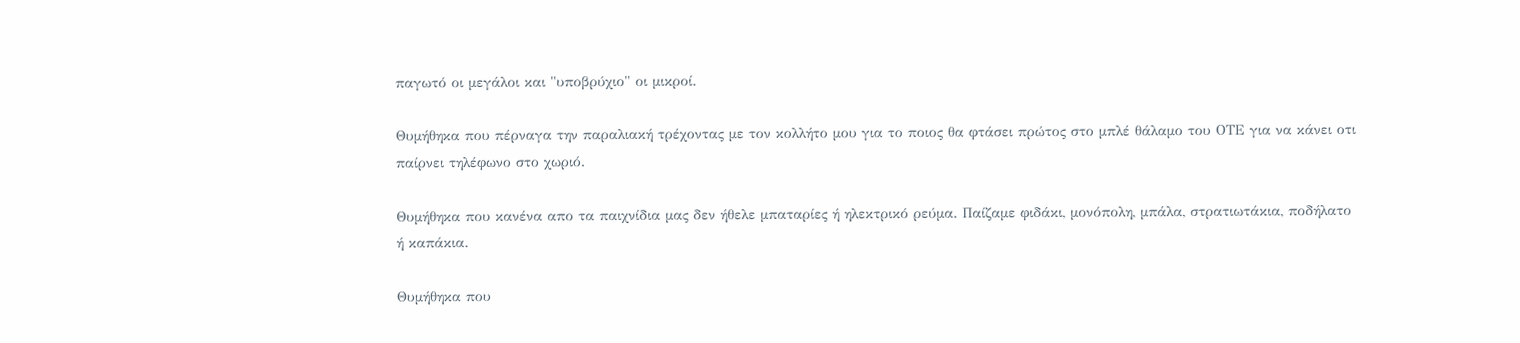παγωτό οι μεγάλοι και "υποβρύχιο" οι μικροί.

Θυμήθηκα που πέρναγα την παραλιακή τρέχοντας με τον κολλήτο μου για το ποιος θα φτάσει πρώτος στο μπλέ θάλαμο του ΟΤΕ για να κάνει οτι παίρνει τηλέφωνο στο χωριό.

Θυμήθηκα που κανένα απο τα παιχνίδια μας δεν ήθελε μπαταρίες ή ηλεκτρικό ρεύμα. Παίζαμε φιδάκι, μονόπολη, μπάλα, στρατιωτάκια, ποδήλατο ή καπάκια.

Θυμήθηκα που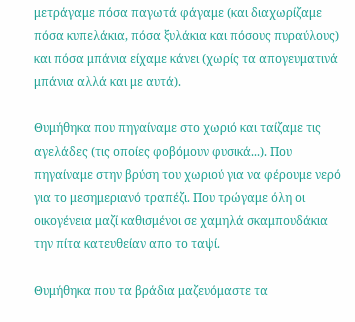μετράγαμε πόσα παγωτά φάγαμε (και διαχωρίζαμε πόσα κυπελάκια, πόσα ξυλάκια και πόσους πυραύλους) και πόσα μπάνια είχαμε κάνει (χωρίς τα απογευματινά μπάνια αλλά και με αυτά).

Θυμήθηκα που πηγαίναμε στο χωριό και ταίζαμε τις αγελάδες (τις οποίες φοβόμουν φυσικά...). Που πηγαίναμε στην βρύση του χωριού για να φέρουμε νερό για το μεσημεριανό τραπέζι. Που τρώγαμε όλη οι οικογένεια μαζί καθισμένοι σε χαμηλά σκαμπουδάκια την πίτα κατευθείαν απο το ταψί.

Θυμήθηκα που τα βράδια μαζευόμαστε τα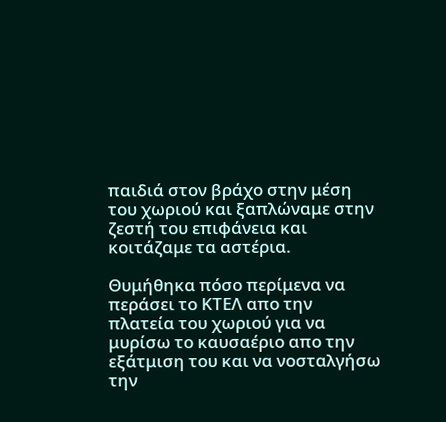παιδιά στον βράχο στην μέση του χωριού και ξαπλώναμε στην ζεστή του επιφάνεια και κοιτάζαμε τα αστέρια.

Θυμήθηκα πόσο περίμενα να περάσει το ΚΤΕΛ απο την πλατεία του χωριού για να μυρίσω το καυσαέριο απο την εξάτμιση του και να νοσταλγήσω την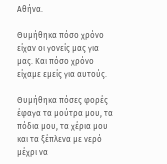Αθήνα.

Θυμήθηκα πόσο χρόνο είχαν οι γονείς μας για μας. Και πόσο χρόνο είχαμε εμείς για αυτούς.

Θυμήθηκα πόσες φορές έφαγα τα μούτρα μου, τα πόδια μου, τα χέρια μου και τα ξέπλενα με νερό μέχρι να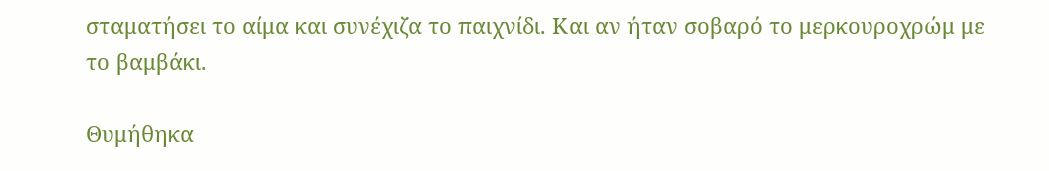σταματήσει το αίμα και συνέχιζα το παιχνίδι. Και αν ήταν σοβαρό το μερκουροχρώμ με το βαμβάκι.

Θυμήθηκα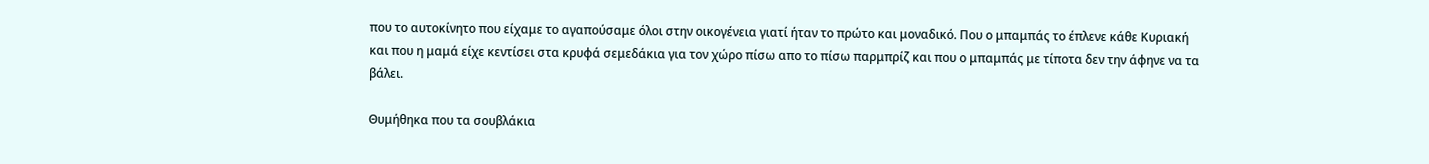που το αυτοκίνητο που είχαμε το αγαπούσαμε όλοι στην οικογένεια γιατί ήταν το πρώτο και μοναδικό. Που ο μπαμπάς το έπλενε κάθε Κυριακή και που η μαμά είχε κεντίσει στα κρυφά σεμεδάκια για τον χώρο πίσω απο το πίσω παρμπρίζ και που ο μπαμπάς με τίποτα δεν την άφηνε να τα βάλει.

Θυμήθηκα που τα σουβλάκια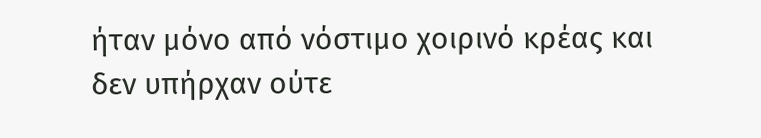ήταν μόνο από νόστιμο χοιρινό κρέας και δεν υπήρχαν ούτε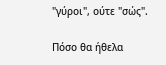"γύροι", ούτε "σώς".

Πόσο θα ήθελα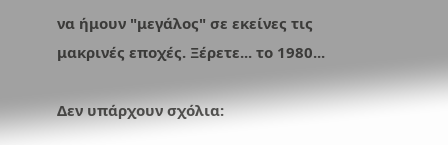να ήμουν "μεγάλος" σε εκείνες τις μακρινές εποχές. Ξέρετε... το 1980...

Δεν υπάρχουν σχόλια: